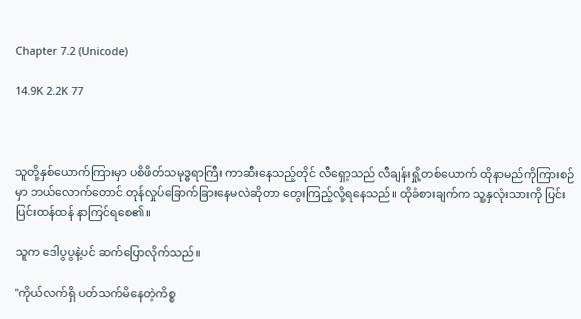Chapter 7.2 (Unicode)

14.9K 2.2K 77



သူတို့နှစ်ယောက်ကြားမှာ ပစိဖိတ်သမုဒ္ဓရာကြီး ကာဆီးနေသည့်တိုင် လီရှော့သည် လီချန်းရှို့တစ်ယောက် ထိုနာမည်ကိုကြားစဉ်မှာ ဘယ်လောက်တောင် တုန်လှုပ်ခြောက်ခြားနေမလဲဆိုတာ တွေးကြည့်လို့ရနေသည်။ ထိုခံစားချက်က သူ့နှလုံးသားကို ပြင်းပြင်းထန်ထန် နာကြင်ရစေ၏။

သူက ဒေါပွပွနဲ့ပင် ဆက်ပြောလိုက်သည်။

"ကိုယ်လက်ရှိ ပတ်သက်မိနေတဲ့ကိစ္စ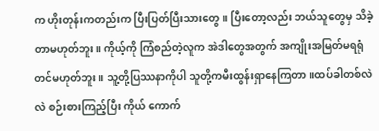က ဟိုးတုန်းကတည်းက ပြီးပြတ်ပြီးသားတွေ။ ပြီးတော့လည်း ဘယ်သူတွေမှ သိခဲ့တာမဟုတ်ဘူး။ ကိုယ့်ကို ကြံစည်တဲ့လူက အဲဒါတွေအတွက် အကျိုးအမြတ်မရရုံတင်မဟုတ်ဘူး။ သူ့တို့ပြဿနာကိုပါ သူတို့ကမီးထွန်းရှာနေကြတာ။ထပ်ခါတစ်လဲလဲ စဉ်းစားကြည့်ပြီး ကိုယ် ကောက်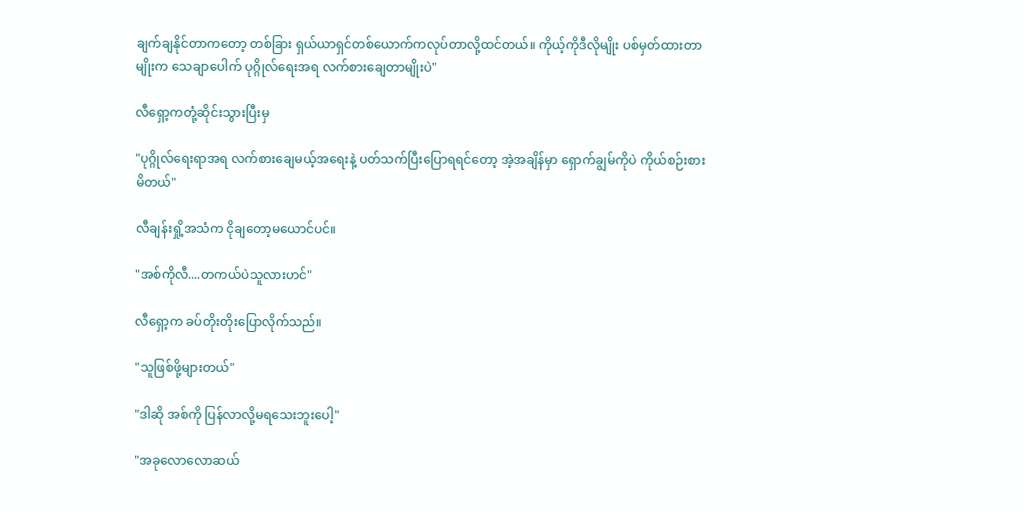ချက်ချနိုင်တာကတော့ တစ်ခြား ရှယ်ယာရှင်တစ်ယောက်ကလုပ်တာလို့ထင်တယ်။ ကိုယ့်ကိုဒီလိုမျိုး ပစ်မှတ်ထားတာမျိုးက သေချာပေါက် ပုဂ္ဂိုလ်ရေးအရ လက်စားချေတာမျိုးပဲ"

လီရှော့ကတုံ့ဆိုင်းသွားပြီးမှ

"ပုဂ္ဂိုလ်ရေးရာအရ လက်စားချေမယ့်အရေးနဲ့ ပတ်သက်ပြီးပြောရရင်တော့ အဲ့အချိန်မှာ ရှောက်ချွမ်ကိုပဲ ကိုယ်စဉ်းစားမိတယ်"

လီချန်းရှို့အသံက ငိုချတော့မယောင်ပင်။

"အစ်ကိုလီ....တကယ်ပဲသူလားဟင်"

လီရှော့က ခပ်တိုးတိုးပြောလိုက်သည်။

"သူဖြစ်ဖို့များတယ်"

"ဒါဆို အစ်ကို ပြန်လာလို့မရသေးဘူးပေါ့"

"အခုလောလောဆယ်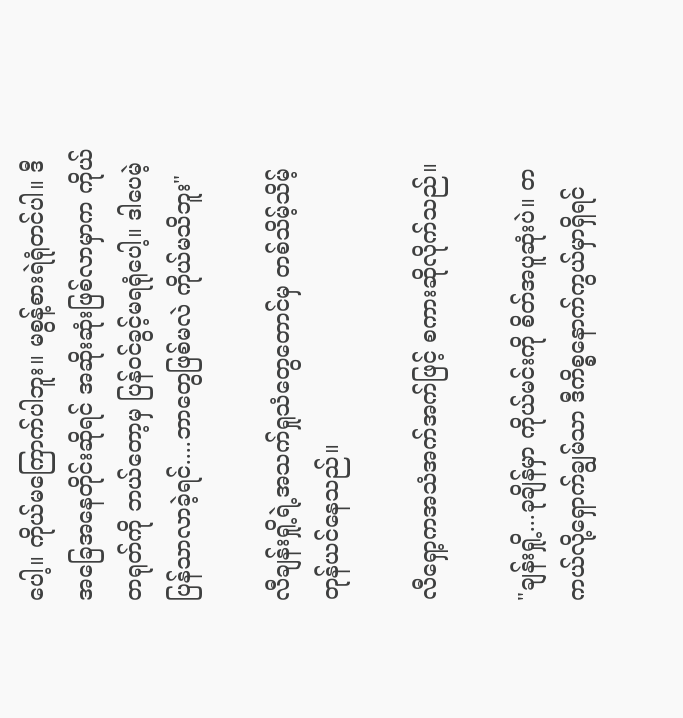ပေါ့။ ကိုယ်မကြောက်ပါဘူး။ မစွန့်စားရဲရုံတင်ပါ။ ဒီအခြေအနေတိုင်းဆိုရင် အဆိုးဆုံးဖြစ်လာမှာက ကိုယ်တရုတ်ကို ဘယ်တော့မှ ပြန်ဝင်ခွင့်မရရုံပေါ့။ ဒါပေမဲ့ ပြန်သာလာခဲ့ရင်....ဘာတွေဖြစ်မလဲ ကိုယ်မသိဘူး"

လီချန်းရှို့ရဲ့အသက်ရှုသံတွေတောင်မှ တစ်သိမ့်သိမ့်တုန်ယင်နေသည်။

လီရှော့ကအသံအက်အက်ဖြင့် စကားဆိုလိုက်သည်။

"ချန်းရှို့...ခုချိန်မှာ ကိုယ်မင်းကို စိတ်အပူဆုံးပဲ။ တကယ်လို့ရှောက်ချွမ်သာ ဒီကိစ္စနောက်ကွယ်မှာရှိရင်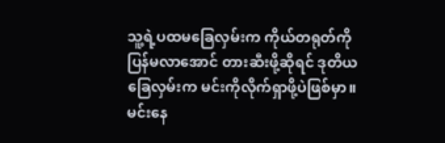သူ့ရဲ့ပထမခြေလှမ်းက ကိုယ်တရုတ်ကိုပြန်မလာအောင် တားဆီးဖို့ဆိုရင် ဒုတိယခြေလှမ်းက မင်းကိုလိုက်ရှာဖို့ပဲဖြစ်မှာ။ မင်းနေ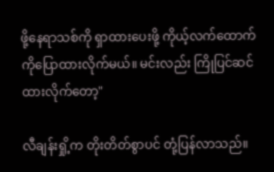ဖို့နေရာသစ်ကို ရှာထားပေးဖို့ ကိုယ့်လက်ထောက်ကိုပြောထားလိုက်မယ်။ မင်းလည်း ကြိုပြင်ဆင်ထားလိုက်တော့"

လီချန်းရှို့က တိုးတိတ်စွာပင် တုံ့ပြန်လာသည်။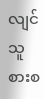လျင်သူစားစ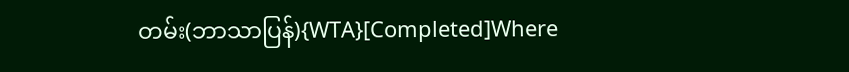တမ်း(ဘာသာပြန်){WTA}[Completed]Where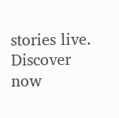stories live. Discover now